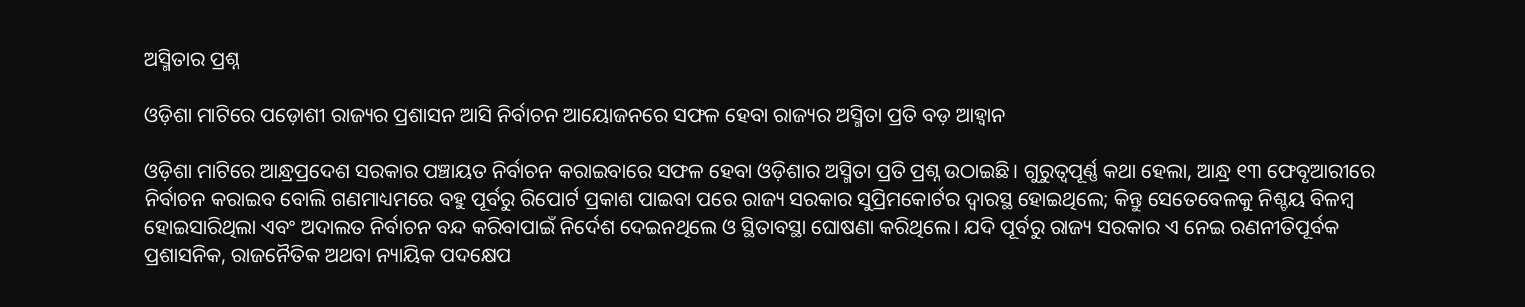ଅସ୍ମିତାର ପ୍ରଶ୍ନ

ଓଡ଼ିଶା ମାଟିରେ ପଡ଼ୋଶୀ ରାଜ୍ୟର ପ୍ରଶାସନ ଆସି ନିର୍ବାଚନ ଆୟୋଜନରେ ସଫଳ ହେବା ରାଜ୍ୟର ଅସ୍ମିତା ପ୍ରତି ବଡ଼ ଆହ୍ବାନ

ଓଡ଼ିଶା ମାଟିରେ ଆନ୍ଧ୍ରପ୍ରଦେଶ ସରକାର ପଞ୍ଚାୟତ ନିର୍ବାଚନ କରାଇବାରେ ସଫଳ ହେବା ଓଡ଼ିଶାର ଅସ୍ମିତା ପ୍ରତି ପ୍ରଶ୍ନ ଉଠାଇଛି। ଗୁରୁତ୍ବପୂର୍ଣ୍ଣ କଥା ହେଲା, ଆନ୍ଧ୍ର ୧୩ ଫେବୃଆରୀରେ ନିର୍ବାଚନ କରାଇବ ବୋଲି ଗଣମାଧ୍ୟମରେ ବହୁ ପୂର୍ବରୁ ରିପୋର୍ଟ ପ୍ରକାଶ ପାଇବା ପରେ ରାଜ୍ୟ ସରକାର ସୁପ୍ରିମକୋର୍ଟର ଦ୍ବାରସ୍ଥ ହୋଇଥିଲେ; କିନ୍ତୁ ସେତେବେଳକୁ ନିଶ୍ଚୟ ବିଳମ୍ବ ହୋଇସାରିଥିଲା ଏବଂ ଅଦାଲତ ନିର୍ବାଚନ ବନ୍ଦ କରିବାପାଇଁ ନିର୍ଦେଶ ଦେଇନଥିଲେ ଓ ସ୍ଥିତାବସ୍ଥା ଘୋଷଣା କରିଥିଲେ। ଯଦି ପୂର୍ବରୁ ରାଜ୍ୟ ସରକାର ଏ ନେଇ ରଣନୀତିପୂର୍ବକ ପ୍ରଶାସନିକ, ରାଜନୈତିକ ଅଥବା ନ୍ୟାୟିକ ପଦକ୍ଷେପ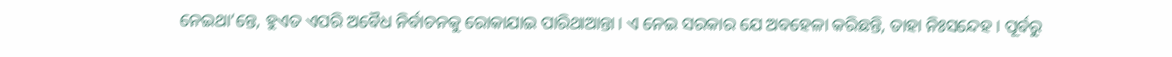ନେଇଥା’ନ୍ତେ, ହୁଏତ ଏପରି ଅବୈଧ ନିର୍ବାଚନକୁ ରୋକାଯାଇ ପାରିଥାଆନ୍ତା। ଏ ନେଇ ସରକାର ଯେ ଅବହେଳା କରିଛନ୍ତି, ତାହା ନିଃସନ୍ଦେହ। ପୂର୍ବରୁ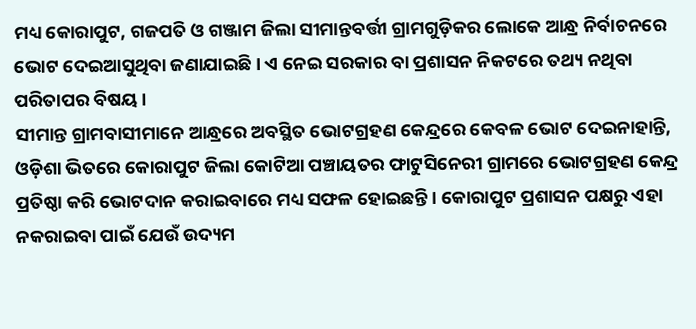ମଧ୍ୟ କୋରାପୁଟ, ଗଜପତି ଓ ଗଞ୍ଜାମ ଜିଲା ସୀମାନ୍ତବର୍ତ୍ତୀ ଗ୍ରାମଗୁଡ଼ିକର ଲୋକେ ଆନ୍ଧ୍ର ନିର୍ବାଚନରେ ଭୋଟ ଦେଇଆସୁଥିବା ଜଣାଯାଇଛି। ଏ ନେଇ ସରକାର ବା ପ୍ରଶାସନ ନିକଟରେ ତଥ୍ୟ ନଥିବା ପରିତାପର ବିଷୟ।
ସୀମାନ୍ତ ଗ୍ରାମବାସୀମାନେ ଆନ୍ଧ୍ରରେ ଅବସ୍ଥିତ ଭୋଟଗ୍ରହଣ କେନ୍ଦ୍ରରେ କେବଳ ଭୋଟ ଦେଇନାହାନ୍ତି, ଓଡ଼ିଶା ଭିତରେ କୋରାପୁଟ ଜିଲା କୋଟିଆ ପଞ୍ଚାୟତର ଫାଟୁସିନେରୀ ଗ୍ରାମରେ ଭୋଟଗ୍ରହଣ କେନ୍ଦ୍ର ପ୍ରତିଷ୍ଠା କରି ଭୋଟଦାନ କରାଇବାରେ ମଧ୍ୟ ସଫଳ ହୋଇଛନ୍ତି। କୋରାପୁଟ ପ୍ରଶାସନ ପକ୍ଷରୁ ଏହା ନକରାଇବା ପାଇଁ ଯେଉଁ ଉଦ୍ୟମ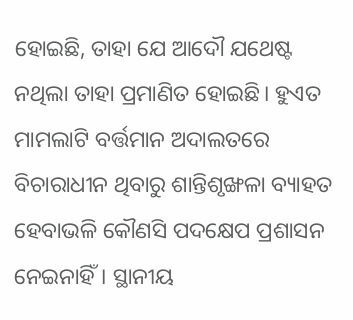ହୋଇଛି, ତାହା ଯେ ଆଦୌ ଯଥେଷ୍ଟ ନଥିଲା ତାହା ପ୍ରମାଣିତ ହୋଇଛି। ହୁଏତ ମାମଲାଟି ବର୍ତ୍ତମାନ ଅଦାଲତରେ ବିଚାରାଧୀନ ଥିବାରୁ ଶାନ୍ତିଶୃଙ୍ଖଳା ବ୍ୟାହତ ହେବାଭଳି କୌଣସି ପଦକ୍ଷେପ ପ୍ରଶାସନ ନେଇନାହିଁ। ସ୍ଥାନୀୟ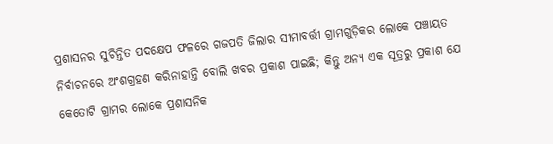ପ୍ରଶାସନର ସୁଚିନ୍ତିତ ପଦକ୍ଷେପ ଫଳରେ ଗଜପତି ଜିଲାର ସୀମାବର୍ତ୍ତୀ ଗ୍ରାମଗୁଡ଼ିକର ଲୋକେ ପଞ୍ଚାୟତ ନିର୍ବାଚନରେ ଅଂଶଗ୍ରହଣ କରିନାହାନ୍ତି ବୋଲି ଖବର ପ୍ରକାଶ ପାଇଛି; କିନ୍ତୁ ଅନ୍ୟ ଏକ ସୂତ୍ରରୁ ପ୍ରକାଶ ଯେ କେତୋଟି ଗ୍ରାମର ଲୋକେ ପ୍ରଶାସନିକ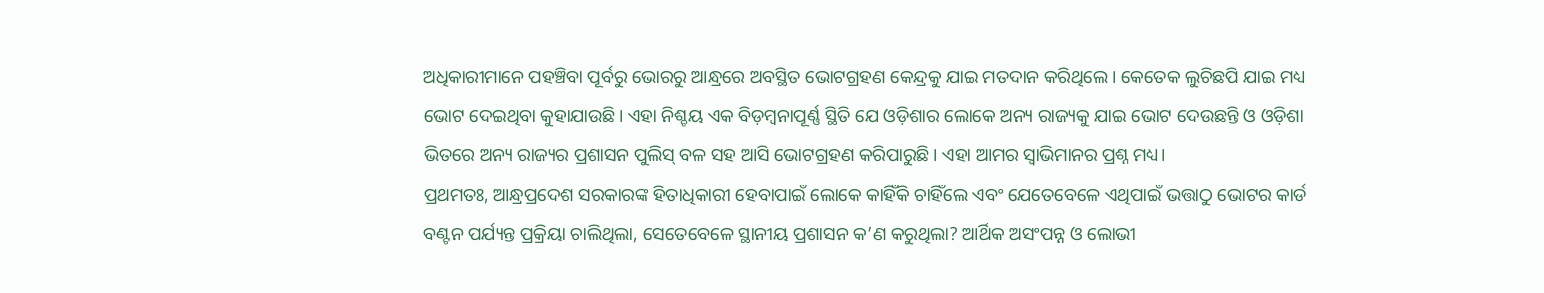ଅଧିକାରୀମାନେ ପହଞ୍ଚିବା ପୂର୍ବରୁ ଭୋରରୁ ଆନ୍ଧ୍ରରେ ଅବସ୍ଥିତ ଭୋଟଗ୍ରହଣ କେନ୍ଦ୍ରକୁ ଯାଇ ମତଦାନ କରିଥିଲେ। କେତେକ ଲୁଚିଛପି ଯାଇ ମଧ୍ୟ ଭୋଟ ଦେଇଥିବା କୁହାଯାଉଛି। ଏହା ନିଶ୍ଚୟ ଏକ ବିଡ଼ମ୍ବନାପୂର୍ଣ୍ଣ ସ୍ଥିତି ଯେ ଓଡ଼ିଶାର ଲୋକେ ଅନ୍ୟ ରାଜ୍ୟକୁ ଯାଇ ଭୋଟ ଦେଉଛନ୍ତି ଓ ଓଡ଼ିଶା ଭିତରେ ଅନ୍ୟ ରାଜ୍ୟର ପ୍ରଶାସନ ପୁଲିସ୍‌ ବଳ ସହ ଆସି ଭୋଟଗ୍ରହଣ କରିପାରୁଛି। ଏହା ଆମର ସ୍ବାଭିମାନର ପ୍ରଶ୍ନ ମଧ୍ୟ।
ପ୍ରଥମତଃ, ଆନ୍ଧ୍ରପ୍ରଦେଶ ସରକାରଙ୍କ ହିତାଧିକାରୀ ହେବାପାଇଁ ଲୋକେ କାହିଁକି ଚାହିଁଲେ ଏବଂ ଯେତେବେଳେ ଏଥିପାଇଁ ଭତ୍ତାଠୁ ଭୋଟର କାର୍ଡ ବଣ୍ଟନ ପର୍ଯ୍ୟନ୍ତ ପ୍ରକ୍ରିୟା ଚାଲିଥିଲା, ସେତେବେଳେ ସ୍ଥାନୀୟ ପ୍ରଶାସନ କ’ଣ କରୁଥିଲା? ଆର୍ଥିକ ଅସଂପନ୍ନ ଓ ଲୋଭୀ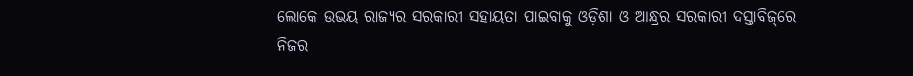ଲୋକେ ଉଭୟ ରାଜ୍ୟର ସରକାରୀ ସହାୟତା ପାଇବାକୁ ଓଡ଼ିଶା ଓ ଆନ୍ଧ୍ରର ସରକାରୀ ଦସ୍ତାବିଜ୍‌ରେ ନିଜର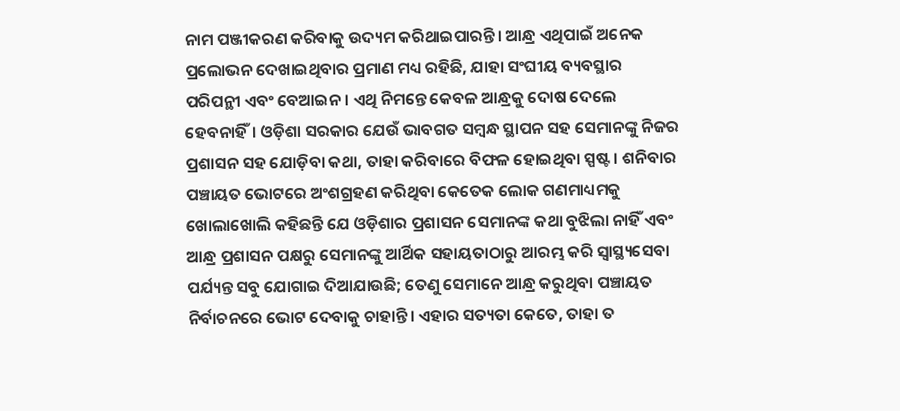ନାମ ପଞ୍ଜୀକରଣ କରିବାକୁ ଉଦ୍ୟମ କରିଥାଇପାରନ୍ତି। ଆନ୍ଧ୍ର ଏଥିପାଇଁ ଅନେକ ପ୍ରଲୋଭନ ଦେଖାଇଥିବାର ପ୍ରମାଣ ମଧ୍ୟ ରହିଛି, ଯାହା ସଂଘୀୟ ବ୍ୟବସ୍ଥାର ପରିପନ୍ଥୀ ଏବଂ ବେଆଇନ। ଏଥି ନିମନ୍ତେ କେବଳ ଆନ୍ଧ୍ରକୁ ଦୋଷ ଦେଲେ ହେବନାହିଁ। ଓଡ଼ିଶା ସରକାର ଯେଉଁ ଭାବଗତ ସମ୍ବନ୍ଧ ସ୍ଥାପନ ସହ ସେମାନଙ୍କୁ ନିଜର ପ୍ରଶାସନ ସହ ଯୋଡ଼ିବା କଥା, ତାହା କରିବାରେ ବିଫଳ ହୋଇଥିବା ସ୍ପଷ୍ଟ। ଶନିବାର ପଞ୍ଚାୟତ ଭୋଟରେ ଅଂଶଗ୍ରହଣ କରିଥିବା କେତେକ ଲୋକ ଗଣମାଧ୍ୟମକୁ ଖୋଲାଖୋଲି କହିଛନ୍ତି ଯେ ଓଡ଼ିଶାର ପ୍ରଶାସନ ସେମାନଙ୍କ କଥା ବୁଝିଲା ନାହିଁ ଏବଂ ଆନ୍ଧ୍ର ପ୍ରଶାସନ ପକ୍ଷରୁ ସେମାନଙ୍କୁ ଆର୍ଥିକ ସହାୟତାଠାରୁ ଆରମ୍ଭ କରି ସ୍ବାସ୍ଥ୍ୟସେବା ପର୍ଯ୍ୟନ୍ତ ସବୁ ଯୋଗାଇ ଦିଆଯାଉଛି; ତେଣୁ ସେମାନେ ଆନ୍ଧ୍ର କରୁଥିବା ପଞ୍ଚାୟତ ନିର୍ବାଚନରେ ଭୋଟ ଦେବାକୁ ଚାହାନ୍ତି। ଏହାର ସତ୍ୟତା କେତେ, ତାହା ତ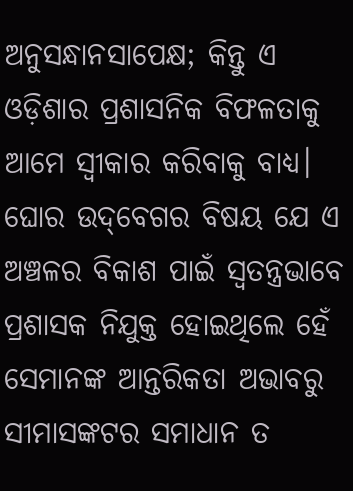ଅନୁସନ୍ଧାନସାପେକ୍ଷ; କିନ୍ତୁ ଏ ଓଡ଼ିଶାର ପ୍ରଶାସନିକ ବିଫଳତାକୁ ଆମେ ସ୍ବୀକାର କରିବାକୁ ବାଧ୍ୟ। ଘୋର ଉଦ୍‌ବେଗର ବିଷୟ ଯେ ଏ ଅଞ୍ଚଳର ବିକାଶ ପାଇଁ ସ୍ବତନ୍ତ୍ରଭାବେ ପ୍ରଶାସକ ନିଯୁକ୍ତ ହୋଇଥିଲେ ହେଁ ସେମାନଙ୍କ ଆନ୍ତରିକତା ଅଭାବରୁ ସୀମାସଙ୍କଟର ସମାଧାନ ତ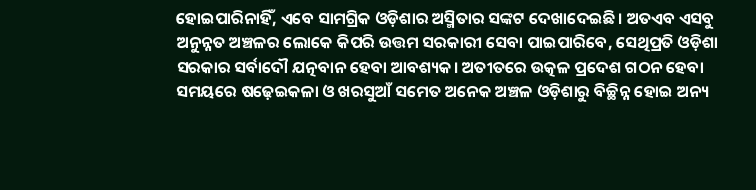ହୋଇପାରିନାହିଁ, ଏବେ ସାମଗ୍ରିକ ଓଡ଼ିଶାର ଅସ୍ମିତାର ସଙ୍କଟ ଦେଖାଦେଇଛି। ଅତଏବ ଏସବୁ ଅନୁନ୍ନତ ଅଞ୍ଚଳର ଲୋକେ କିପରି ଉତ୍ତମ ସରକାରୀ ସେବା ପାଇପାରିବେ, ସେଥିପ୍ରତି ଓଡ଼ିଶା ସରକାର ସର୍ବାଦୌ ଯତ୍ନବାନ ହେବା ଆବଶ୍ୟକ। ଅତୀତରେ ଉତ୍କଳ ପ୍ରଦେଶ ଗଠନ ହେବା ସମୟରେ ଷଢ଼େଇକଳା ଓ ଖରସୁଆଁ ସମେତ ଅନେକ ଅଞ୍ଚଳ ଓଡ଼ିଶାରୁ ବିଚ୍ଛିନ୍ନ ହୋଇ ଅନ୍ୟ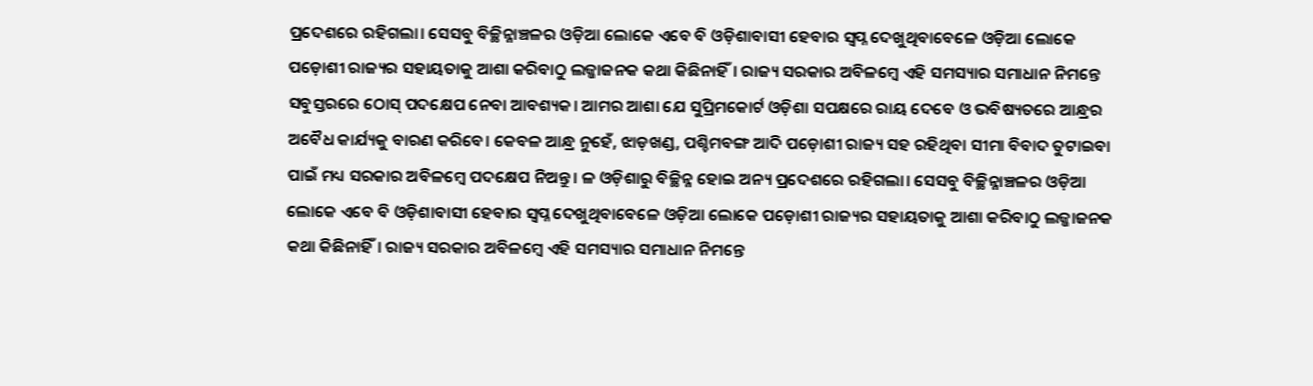ପ୍ରଦେଶରେ ରହିଗଲା। ସେସବୁ ବିଚ୍ଛିନ୍ନାଞ୍ଚଳର ଓଡ଼ିଆ ଲୋକେ ଏବେ ବି ଓଡ଼ିଶାବାସୀ ହେବାର ସ୍ବପ୍ନ ଦେଖୁଥିବାବେଳେ ଓଡ଼ିଆ ଲୋକେ ପଡ଼ୋଶୀ ରାଜ୍ୟର ସହାୟତାକୁ ଆଶା କରିବାଠୁ ଲଜ୍ଜାଜନକ କଥା କିଛିନାହିଁ। ରାଜ୍ୟ ସରକାର ଅବିଳମ୍ବେ ଏହି ସମସ୍ୟାର ସମାଧାନ ନିମନ୍ତେ ସବୁସ୍ତରରେ ଠୋସ୍‌ ପଦକ୍ଷେପ ନେବା ଆବଶ୍ୟକ। ଆମର ଆଶା ଯେ ସୁପ୍ରିମକୋର୍ଟ ଓଡ଼ିଶା ସପକ୍ଷରେ ରାୟ ଦେବେ ଓ ଭବିଷ୍ୟତରେ ଆନ୍ଧ୍ରର ଅବୈଧ କାର୍ଯ୍ୟକୁ ବାରଣ କରିବେ। କେବଳ ଆନ୍ଧ୍ର ନୁହେଁ, ଝାଡ଼ଖଣ୍ଡ, ପଶ୍ଚିମବଙ୍ଗ ଆଦି ପଡ଼ୋଶୀ ରାଜ୍ୟ ସହ ରହିଥିବା ସୀମା ବିବାଦ ତୁଟାଇବା ପାଇଁ ମଧ୍ୟ ସରକାର ଅବିଳମ୍ବେ ପଦକ୍ଷେପ ନିଅନ୍ତୁ। ଳ ଓଡ଼ିଶାରୁ ବିଚ୍ଛିନ୍ନ ହୋଇ ଅନ୍ୟ ପ୍ରଦେଶରେ ରହିଗଲା। ସେସବୁ ବିଚ୍ଛିନ୍ନାଞ୍ଚଳର ଓଡ଼ିଆ ଲୋକେ ଏବେ ବି ଓଡ଼ିଶାବାସୀ ହେବାର ସ୍ବପ୍ନ ଦେଖୁଥିବାବେଳେ ଓଡ଼ିଆ ଲୋକେ ପଡ଼ୋଶୀ ରାଜ୍ୟର ସହାୟତାକୁ ଆଶା କରିବାଠୁ ଲଜ୍ଜାଜନକ କଥା କିଛିନାହିଁ। ରାଜ୍ୟ ସରକାର ଅବିଳମ୍ବେ ଏହି ସମସ୍ୟାର ସମାଧାନ ନିମନ୍ତେ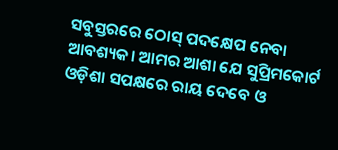ସବୁସ୍ତରରେ ଠୋସ୍‌ ପଦକ୍ଷେପ ନେବା ଆବଶ୍ୟକ। ଆମର ଆଶା ଯେ ସୁପ୍ରିମକୋର୍ଟ ଓଡ଼ିଶା ସପକ୍ଷରେ ରାୟ ଦେବେ ଓ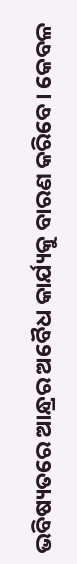ଭବିଷ୍ୟତରେ ଆନ୍ଧ୍ରର ଅବୈଧ କାର୍ଯ୍ୟକୁ ବାରଣ କରିବେ। କେବଳ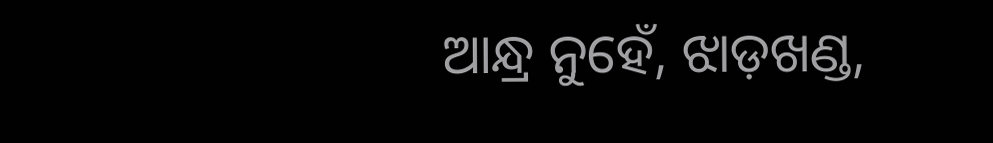ଆନ୍ଧ୍ର ନୁହେଁ, ଝାଡ଼ଖଣ୍ଡ,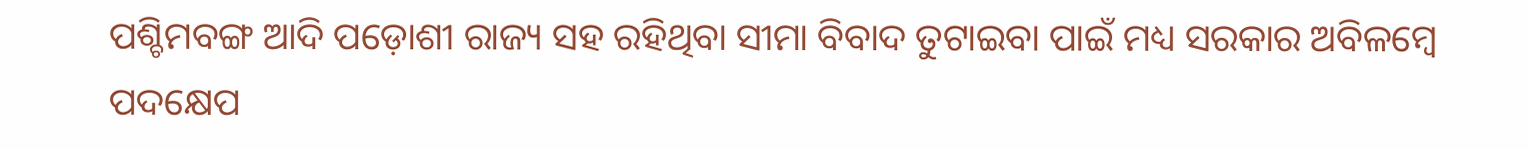ପଶ୍ଚିମବଙ୍ଗ ଆଦି ପଡ଼ୋଶୀ ରାଜ୍ୟ ସହ ରହିଥିବା ସୀମା ବିବାଦ ତୁଟାଇବା ପାଇଁ ମଧ୍ୟ ସରକାର ଅବିଳମ୍ବେ ପଦକ୍ଷେପ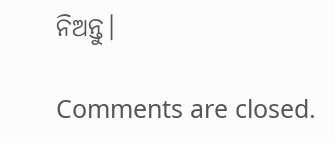ନିଅନ୍ତୁ।

Comments are closed.